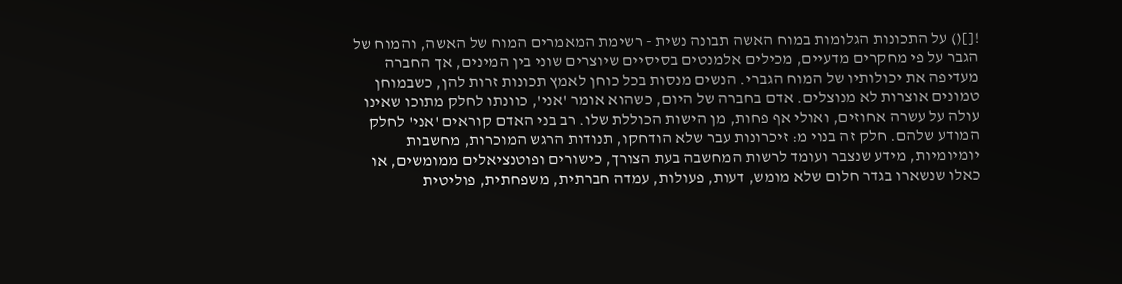![]() על התכונות הגלומות במוח האשה תבונה נשית - רשימת המאמרים המוח של האשה, והמוח של הגבר על פי מחקרים מדעיים, מכילים אלמנטים בסיסיים שיוצרים שוני בין המינים, אך החברה מעדיפה את יכולותיו של המוח הגברי. הנשים מנסות בכל כוחן לאמץ תכונות זרות להן, כשבמוחן טמונים אוצרות לא מנוצלים. אדם בחברה של היום, כשהוא אומר 'אני', כוונתו לחלק מתוכו שאינו עולה על עשרה אחוזים, ואולי אף פחות, מן הישות הכוללת שלו. רב בני האדם קוראים 'אני' לחלק המודע שלהם. חלק זה בנוי מ: זיכרונות עבר שלא הודחקו, תנודות הרגש המוכרות, מחשבות יומיומיות, מידע שנצבר ועומד לרשות המחשבה בעת הצורך, כישורים ופוטנציאלים ממומשים, או כאלו שנשארו בגדר חלום שלא מומש, דעות, פעולות, עמדה חברתית, משפחתית, פוליטית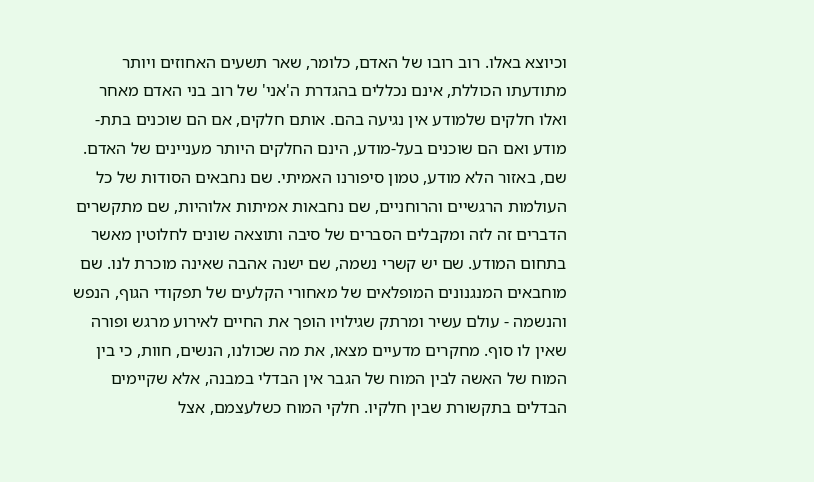וכיוצא באלו. רוב רובו של האדם, כלומר, שאר תשעים האחוזים ויותר מתודעתו הכוללת, אינם נכללים בהגדרת ה'אני' של רוב בני האדם מאחר ואלו חלקים שלמודע אין נגיעה בהם. אותם חלקים, אם הם שוכנים בתת-מודע ואם הם שוכנים בעל-מודע, הינם החלקים היותר מעניינים של האדם. שם, באזור הלא מודע, טמון סיפורנו האמיתי. שם נחבאים הסודות של כל העולמות הרגשיים והרוחניים, שם נחבאות אמיתות אלוהיות, שם מתקשרים הדברים זה לזה ומקבלים הסברים של סיבה ותוצאה שונים לחלוטין מאשר בתחום המודע. שם יש קשרי נשמה, שם ישנה אהבה שאינה מוכרת לנו. שם מוחבאים המנגנונים המופלאים של מאחורי הקלעים של תפקודי הגוף, הנפש והנשמה - עולם עשיר ומרתק שגילויו הופך את החיים לאירוע מרגש ופורה שאין לו סוף. מחקרים מדעיים מצאו, את מה שכולנו, הנשים, חוות, כי בין המוח של האשה לבין המוח של הגבר אין הבדלי במבנה, אלא שקיימים הבדלים בתקשורת שבין חלקיו. חלקי המוח כשלעצמם, אצל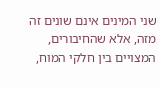שני המינים אינם שונים זה מזה, אלא שהחיבורים, המצויים בין חלקי המוח,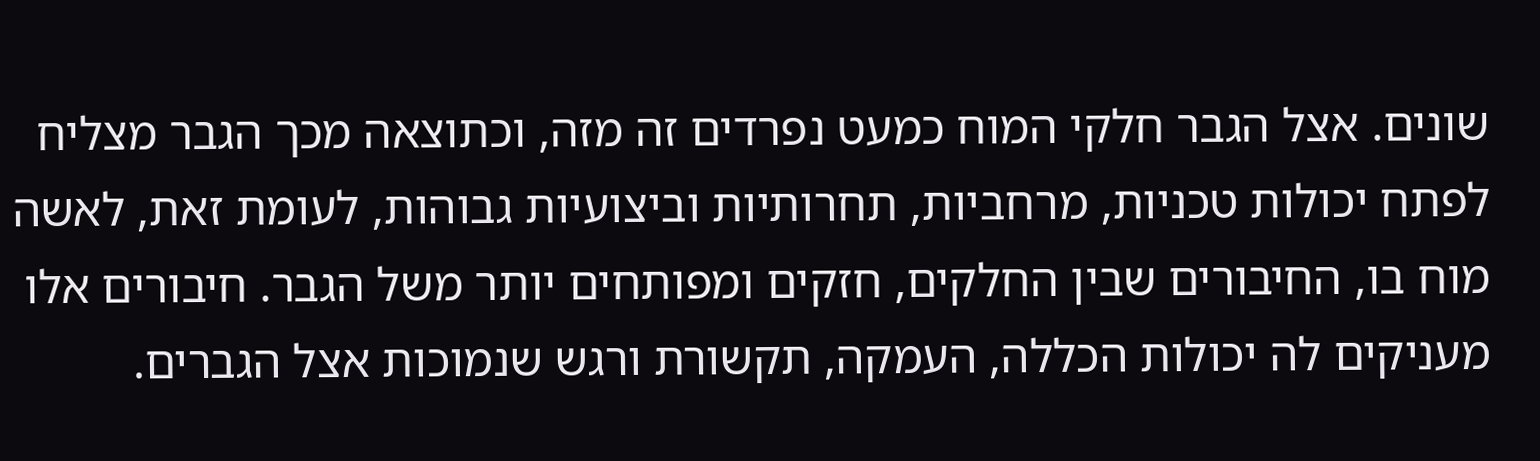שונים. אצל הגבר חלקי המוח כמעט נפרדים זה מזה, וכתוצאה מכך הגבר מצליח לפתח יכולות טכניות, מרחביות, תחרותיות וביצועיות גבוהות, לעומת זאת, לאשה מוח בו, החיבורים שבין החלקים, חזקים ומפותחים יותר משל הגבר. חיבורים אלו מעניקים לה יכולות הכללה, העמקה, תקשורת ורגש שנמוכות אצל הגברים.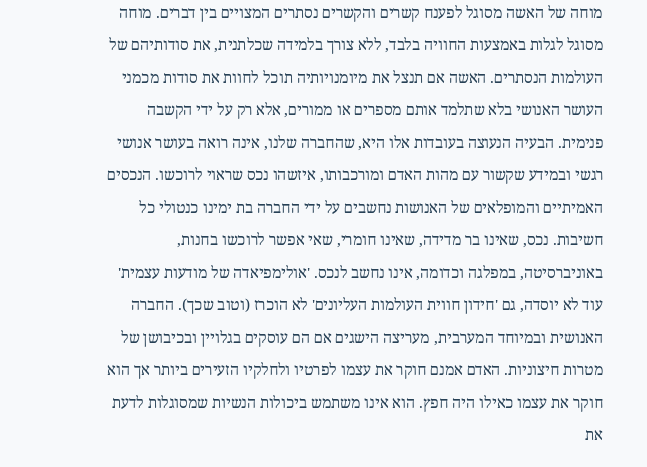מוחה של האשה מסוגל לפענח קשרים והקשרים נסתרים המצויים בין דברים. מוחה מסוגל לגלות באמצעות החוויה בלבד, ללא צורך בלמידה שכלתנית, את סודותיהם של העולמות הנסתרים. האשה אם תנצל את מיומנויותיה תוכל לחוות את סודות מכמני העושר האנושי בלא שתלמד אותם מספרים או ממורים, אלא רק על ידי הקשבה פנימית. הבעיה הנעוצה בעובדות אלו היא, שהחברה שלנו, אינה רואה בעושר אנושי רגשי ובמידע שקשור עם מהות האדם ומורכבותו, איזשהו נכס שראוי לרוכשו. הנכסים האמיתיים והמופלאים של האנושות נחשבים על ידי החברה בת ימינו כנטולי כל חשיבות. נכס, שאינו בר מדידה, שאינו חומרי, שאי אפשר לרוכשו בחנות, באוניברסיטה, במפלגה וכדומה, אינו נחשב לנכס. 'אולימפיאדה של מודעות עצמית' עוד לא יוסדה, גם 'חידון חווית העולמות העליונים' לא הוכרז (וטוב שכך). החברה האנושית ובמיוחד המערבית, מעריצה הישגים אם הם עוסקים בגלויין ובכיבושן של מטרות חיצוניות. האדם אמנם חוקר את עצמו לפרטיו ולחלקיו הזעירים ביותר אך הוא חוקר את עצמו כאילו היה חפץ. הוא אינו משתמש ביכולות הנשיות שמסוגלות לדעת את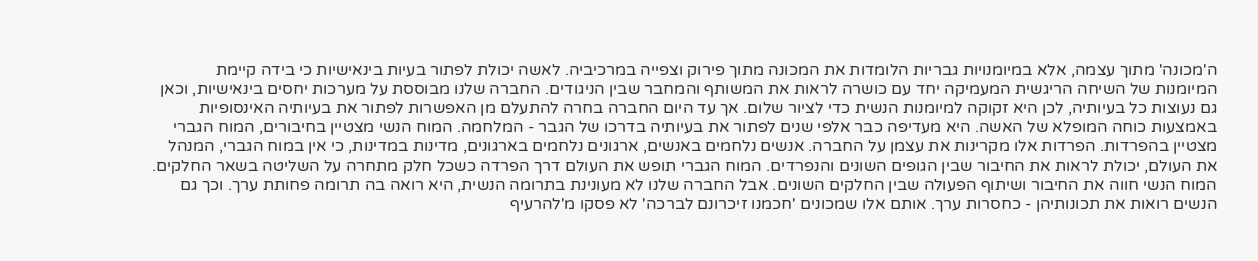ה'מכונה' מתוך עצמה, אלא במיומנויות גבריות הלומדות את המכונה מתוך פירוק וצפייה במרכיביה. לאשה יכולת לפתור בעיות בינאישיות כי בידה קיימת המיומנות של השיחה הריגשית המעמיקה יחד עם כושרה לראות את המשותף והמחבר שבין הניגודים. החברה שלנו מבוססת על מערכות יחסים בינאישיות, וכאן גם נעוצות כל בעיותיה, לכן היא זקוקה למיומנות הנשית כדי לציור שלום. אך עד היום החברה בחרה להתעלם מן האפשרות לפתור את בעיותיה האינסופיות באמצעות כוחה המופלא של האשה. היא מעדיפה כבר אלפי שנים לפתור את בעיותיה בדרכו של הגבר - המלחמה. המוח הנשי מצטיין בחיבורים, המוח הגברי מצטיין בהפרדות. הפרדות אלו מקרינות את עצמן על החברה. אנשים נלחמים באנשים, ארגונים נלחמים בארגונים, מדינות במדינות, כי אין במוח הגברי, המנהל את העולם, יכולת לראות את החיבור שבין הגופים השונים והנפרדים. המוח הגברי תופש את העולם דרך הפרדה כשכל חלק מתחרה על השליטה בשאר החלקים. המוח הנשי חווה את החיבור ושיתוף הפעולה שבין החלקים השונים. אבל החברה שלנו לא מעונינת בתרומה הנשית, היא רואה בה תרומה פחותת ערך. וכך גם הנשים רואות את תכונותיהן - כחסרות ערך. אותם אלו שמכונים 'חכמנו זיכרונם לברכה' לא פסקו מ'להרעיף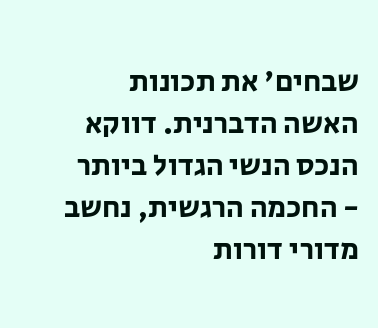שבחים' את תכונות האשה הדברנית. דווקא הנכס הנשי הגדול ביותר - החכמה הרגשית, נחשב מדורי דורות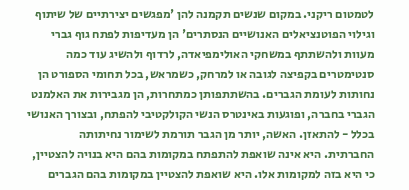לטמטום ריקני. במקום שנשים תקמנה להן 'מפגשים יצירתיים של שיתוף וגילוי הפוטנציאלים האנושיים הנסתרים' הן מעדיפות לפתח גוף גברי מעוות ולהשתתף במשחקי האולימפיאדה, לרדוף ולהשיג עוד כמה סנטימטרים בקפיצה לגובה או למרחק, כשמראש, בכל תחומי הספורט הן נחותות לעומת הגברים. בהשתתפותן כמתחרות, הן מגבירות את האלמנט הגברי בחברה, ופוגעות באינטרס הנשי הקולקטיבי להפתח, ובצורך האנושי בכלל - להתאזן. האשה, יותר מן הגבר תורמת לשימור נחיתותה החברתית. היא אינה שואפת להתפתח במקומות בהם היא בנויה להצטיין, כי היא בזה למקומות אלו. היא שואפת להצטיין במקומות בהם הגברים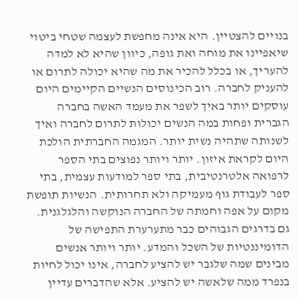בנויים להצטיין. היא אינה מחפשת לעצמה שטחי ביטוי שיאפיינו את מוחה ואת גופה, כיוון שהיא לא למדה להעריך, או בכלל להכיר את מה שהיא יכולה לתרום או להעניק לחברה. רוב הכינוסים הנשיים הקיימים היום עוסקים יותר באיך לשפר את מעמד האשה בחברה הגברית ופחות במה הנשים יכולות לתרום לחברה ואיך לשנותה שתהיה נשית יותר. המגמה החברתית הולכת היום לקראת איזון. יותר ויותר נפוצים בתי הספר לרפואה אלטרנטיבית, בתי ספר למודעות עצמית, בתי ספר לעבודת גוף מעמיקה ולא תחרותית. הנשיות תופשת מקום על אפה וחמתה של החברה הנוקשה והלגלגנית. גם בדרגים הגבוהים כבר מתערערת התפישה של הדומיננטיות של השכל והמדע. יותר ויותר אנשים מבינים שמה שלגבר יש להציע לחברה, אינו יכול לחיות בנפרד ממה שלאשה יש להציע. אלא שהדברים עדיין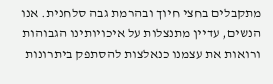מתקבלים בחצי חיוך ובהרמת גבה סלחנית. אנו הנשים, עדיין מתנצלות על איכויותינו הגבוהות ורואות את עצמנו כנאלצות להסתפק ביתרונות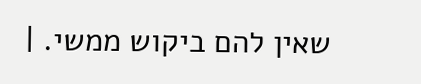שאין להם ביקוש ממשי. |